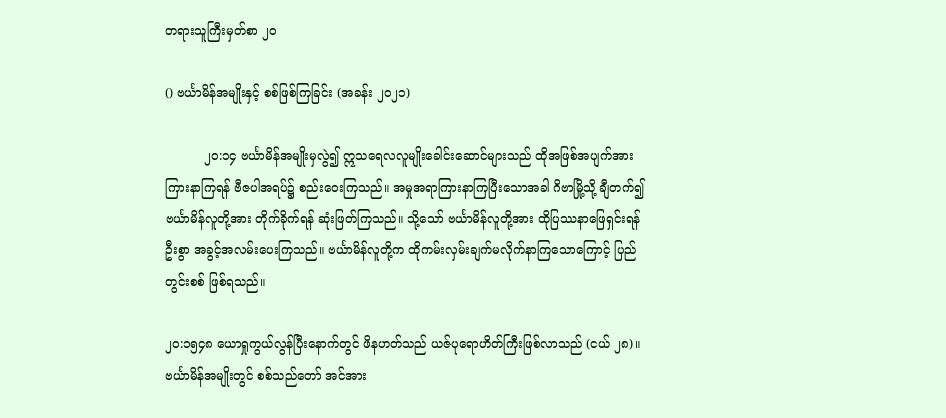တရားသူကြီးမှတ်စာ ၂၀

() ဗင်္ယာမိန်အမျိုးနှင့် စစ်ဖြစ်ကြခြင်း (အခန်း ၂၀၂၁)

          ၂၀:၁၄ ဗင်္ယာမိန်အမျိုးမှလွဲ၍ ဣသရေလလူမျိုးခေါင်းဆောင်များသည် ထိုအဖြစ်အပျက်အား ကြားနာကြရန် ဗီဇပါအရပ်၌ စည်းဝေးကြသည်။ အမှုအရာကြားနာကြပြီးသောအခါ ဂိဗာမြို့သို့ ချီတက်၍ ဗင်္ယာမိန်လူတို့အား တိုက်ခိုက်ရန် ဆုံးဖြတ်ကြသည်။ သို့သော် ဗင်္ယာမိန်လူတို့အား ထိုပြဿနာဖြေရှင်းရန် ဦးစွာ အခွင့်အလမ်းပေးကြသည်။ ဗင်္ယာမိန်လူတို့က ထိုကမ်းလှမ်းချက်မလိုက်နာကြသောကြောင့် ပြည်တွင်းစစ် ဖြစ်ရသည်။

၂၀:၁၅၄၈ ယောရှုကွယ်လွန်ပြီးနောက်တွင် ဖိနဟတ်သည် ယဇ်ပုရောဟိတ်ကြီးဖြစ်လာသည် (ငယ် ၂၈)။ ဗင်္ယာမိန်အမျိုးတွင် စစ်သည်တော် အင်အား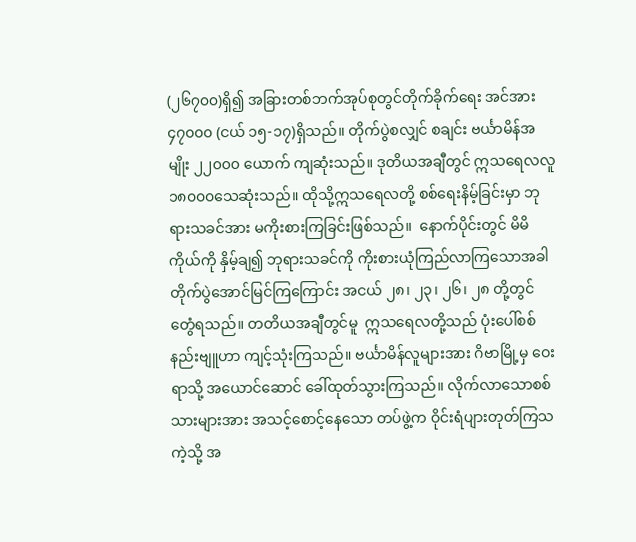(၂၆၇၀၀)ရှိ၍ အခြားတစ်ဘက်အုပ်စုတွင်တိုက်ခိုက်ရေး အင်အား ၄၇၀၀၀ (ငယ် ၁၅-၁၇)ရှိသည်။ တိုက်ပွဲစလျှင် စချင်း ဗင်္ယာမိန်အမျိုး ၂၂၀၀၀ ယောက် ကျဆုံးသည်။ ဒုတိယအချီတွင် ဣသရေလလူ ၁၈၀၀၀သေဆုံးသည်။ ထိုသို့ဣသရေလတို့ စစ်ရေးနိမ့်ခြင်းမှာ ဘုရားသခင်အား မကိုးစားကြခြင်းဖြစ်သည်။  နောက်ပိုင်းတွင် မိမိကိုယ်ကို နှိမ့်ချ၍ ဘုရားသခင်ကို ကိုးစားယုံကြည်လာကြသောအခါ တိုက်ပွဲအောင်မြင်ကြကြောင်း အငယ် ၂၈၊ ၂၃၊ ၂၆၊ ၂၈ တို့တွင် တွေံရသည်။ တတိယအချီတွင်မူ  ဣသရေလတို့သည် ပုံးပေါ်စစ်နည်းဗျူဟာ ကျင့်သုံးကြသည်။ ဗင်္ယာမိန်လူများအား ဂိဗာမြို့မှ ဝေးရာသို့ အယောင်ဆောင် ခေါ်ထုတ်သွားကြသည်။ လိုက်လာသောစစ်သားများအား အသင့်စောင့်နေသော တပ်ဖွဲ့က ဝိုင်းရံပျားတုတ်ကြသကဲ့သို့ အ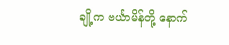ချို့က ဗင်္ယာမိန်တို့ နောက်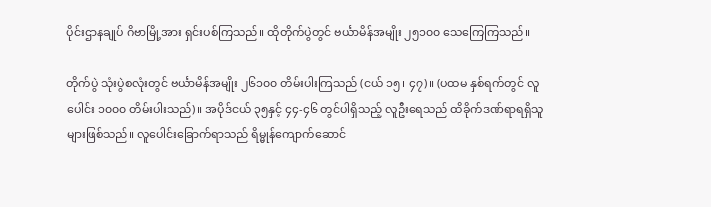ပိုင်းဌာနချုပ် ဂိဗာမြို့အား ရှင်းပစ်ကြသည်။ ထိုတိုက်ပွဲတွင် ဗင်္ယာမိန်အမျိုး ၂၅၁၀၀ သေကြေကြသည်။

တိုက်ပွဲ သုံးပွဲစလုံးတွင် ဗင်္ယာမိန်အမျိုး ၂၆၁၀၀ တိမ်းပါးကြသည် (ငယ် ၁၅၊ ၄၇)။ (ပထမ နှစ်ရက်တွင် လူပေါင်း ၁၀၀၀ တိမ်းပါးသည်)။ အပိုဒ်ငယ် ၃၅နှင့် ၄၄-၄၆ တွင်ပါရှိသည့် လူဦးရေသည် ထိခိုက်ဒဏ်ရာရရှိသူများဖြစ်သည်။ လူပေါင်းခြောက်ရာသည် ရိမ္မုန်ကျောက်ဆောင်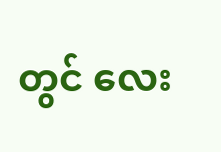တွင် လေး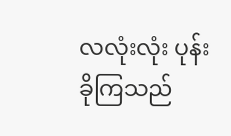လလုံးလုံး ပုန်းခိုကြသည်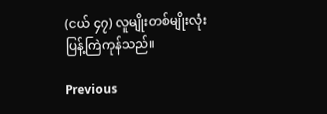(ငယ် ၄၇) လူမျိုးတစ်မျိုးလုံးပြန့်ကြဲကုန်သည်။

Previous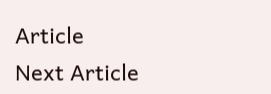Article
Next Article